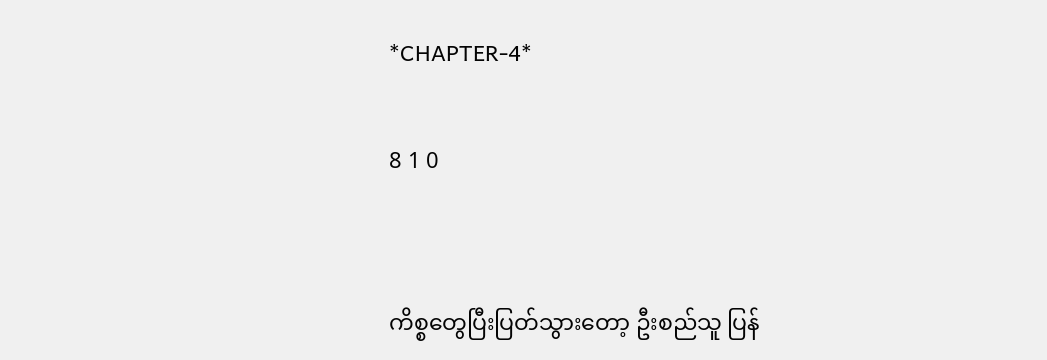*CHAPTER-4*

8 1 0


ကိစ္စတွေပြီးပြတ်သွားတော့ ‌ဦးစည်သူ ပြန်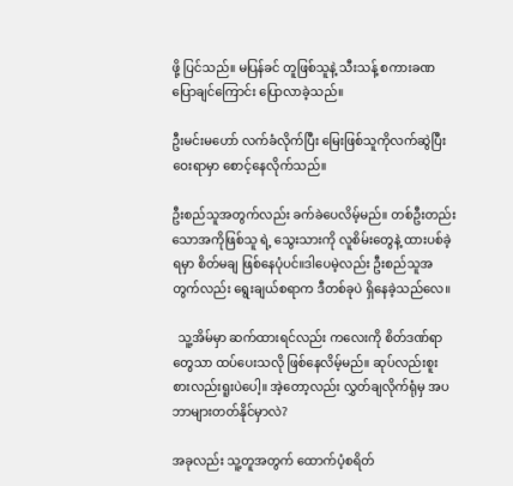ဖို့ ပြင်သည်။ မပြန်ခင် တူဖြစ်သူနဲ့ သီးသန့် စကားခဏပြောချင်ကြောင်း ပြောလာခဲ့သည်။

ဦးမင်းမဟော် လက်ခံလိုက်ပြီး မြေးဖြစ်သူကိုလက်ဆွဲပြီး ဝေးရာမှာ စောင့်နေလိုက်သည်။

ဦးစည်သူအတွက်လည်း ခက်ခဲပေလိမ့်မည်။ တစ်ဦးတည်းသောအကိုဖြစ်သူ ရဲ့ သွေးသားကို လူစိမ်းတွေနဲ့ ထားပစ်ခဲ့ရမှာ စိတ်မချ ဖြစ်နေပုံပင်။ဒါပေမဲ့လည်း ဦးစည်သူအတွက်လည်း ရွေးချယ်စရာက ဒီတစ်ခုပဲ ရှိနေခဲ့သည်လေ။

  သူ့အိမ်မှာ ဆက်ထားရင်လည်း ကလေးကို စိတ်ဒဏ်ရာတွေသာ ထပ်ပေးသလို ဖြစ်နေလိမ့်မည်။ ဆုပ်လည်းစူး စားလည်းရူးပဲပေါ့။ အဲ့တော့လည်း လွှတ်ချလိုက်ရုံမှ အပ ဘာများတတ်နိုင်မှာလဲ?

အခုလည်း သူ့တူအတွက် ထောက်ပံ့စရိတ်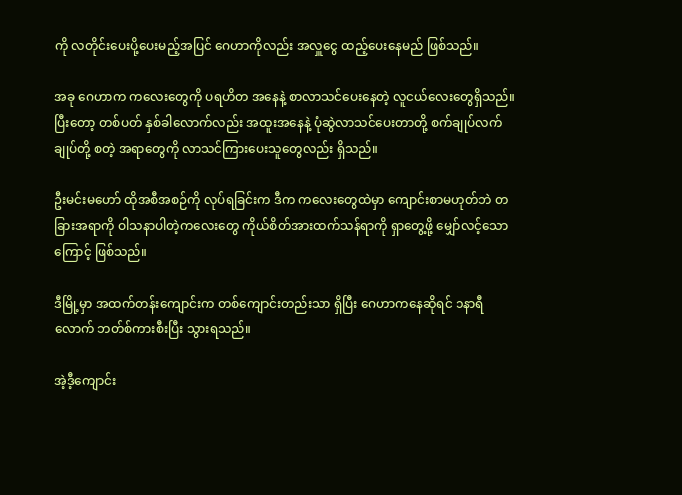ကို လတိုင်းပေးပို့ပေးမည့်အပြင် ဂေဟာကိုလည်း အလှူငွေ ထည့်ပေးနေမည် ဖြစ်သည်။

အခု ဂေဟာက ကလေးတွေကို ပရဟိတ အနေနဲ့ စာလာသင်ပေးနေတဲ့ လူငယ်လေးတွေရှိသည်။ ပြီးတော့ တစ်ပတ် နှစ်ခါလောက်လည်း အထူးအနေနဲ့ ပုံဆွဲလာသင်ပေးတာတို့ စက်ချုပ်လက်ချုပ်တို့ စတဲ့ အရာတွေကို လာသင်ကြားပေးသူတွေလည်း ရှိသည်။

ဦးမင်းမဟော် ထိုအစီအစဉ်ကို လုပ်ရခြင်းက ဒီက ကလေးတွေထဲမှာ ကျောင်းစာမဟုတ်ဘဲ တခြားအရာကို ဝါသနာပါတဲ့ကလေးတွေ ကိုယ်စိတ်အားထက်သန်ရာကို ရှာတွေ့ဖို့ မျှော်လင့်သောကြောင့် ဖြစ်သည်။

ဒီမြို့မှာ အထက်တန်းကျောင်းက တစ်ကျောင်းတည်းသာ ရှိပြီး ‌ဂေဟာကနေဆိုရင် ၁နာရီလောက် ဘတ်စ်ကားစီးပြီး သွားရသည်။

အဲ့ဒီ့ကျောင်း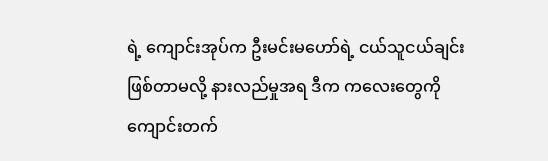ရဲ့ ကျောင်းအုပ်က ဦးမင်းမဟော်ရဲ့ ငယ်သူငယ်ချင်း ဖြစ်တာမလို့ နားလည်မှုအရ ဒီက ကလေးတွေကို ကျောင်းတက်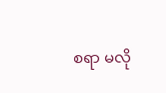စရာ မလို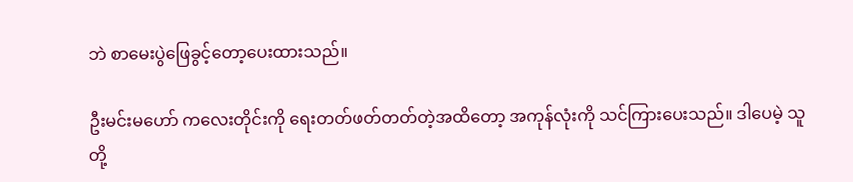ဘဲ စာမေးပွဲဖြေခွင့်တော့ပေးထားသည်။

ဦးမင်းမဟော် ကလေးတိုင်းကို ရေးတတ်ဖတ်တတ်တဲ့အထိတော့ အကုန်လုံးကို သင်ကြားပေးသည်။ ဒါပေမဲ့ သူတို့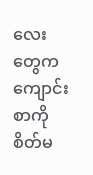လေးတွေက ကျောင်းစာကို စိတ်မ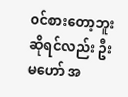၀င်စားတော့ဘူးဆိုရင်လည်း ဦးမဟော် အ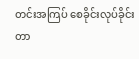တင်းအကြပ် စေခိုင်းလုပ်ခိုင်းတာ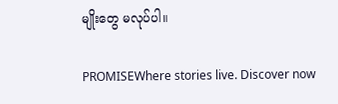မျိုးတွေ မလုပ်ပါ။

PROMISEWhere stories live. Discover now